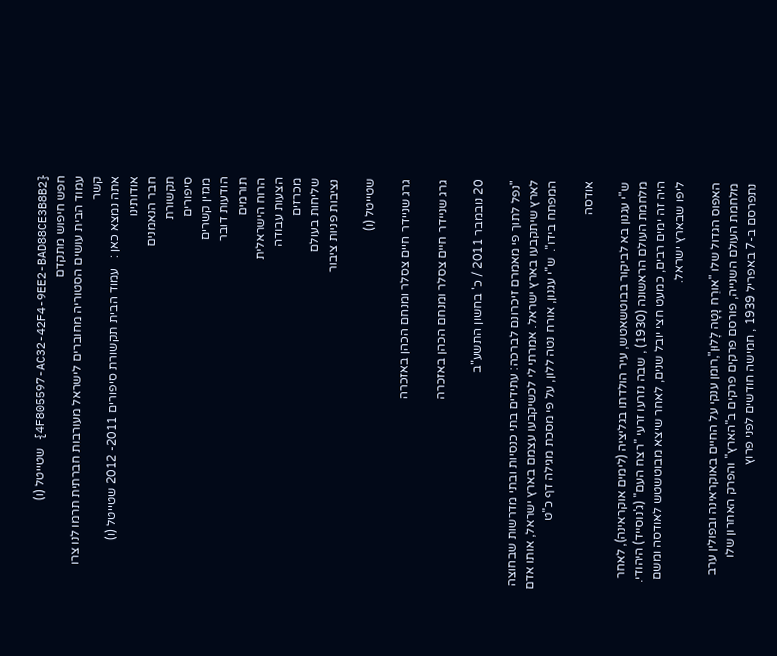{4F805597-AC32-42F4-9EE2-BAD88CE3B8B2} שטייטל (ו)
חפש חיפוש מתקדם
עמוד הבית עושים הסטוריה מחוברים לישראל מעורבות חברתית תרמו לנו צרו קשר
אתה נמצא כאן :   עמוד הבית תקשורת סיפורים 2011- 2012 שטייטל (ו)
אודותינו
חבר הנאמנים
תקשורת
סיפורים
מגזין קשרים
הודעות דובר
תורמים
הרוח הישראלית
הצעות עבודה
מכרזים
שליחות בעולם
נציבות פניות ציבור

שטייטל (ו)

גרג שניידר חיים צסלר ומנחם הכהן באזכרה

גרג שניידר חיים צסלר ומנחם הכהן באזכרה

20 נובמבר 2011 / כ' בחשון התשע"ב

"נפל לתוך פי מאמרם זיכרונם לברכה: עתידים בתי כנסיות ובתי מדרשות שבחוצה לארץ שיתקבעו בארץ ישראל. אמרתי לי לכשיקבעו עצמם בארץ ישראל, אותו אדם המפתח בידו".  ש"י עגנון, אורח נטה ללון, על פי מסכת מגילה דף כ"ט

אודסה

ש"י עגנון בא לביקור בבוטשאטש, עיר הולדתו בגליציה (לימים אוקראינה), לאחר מלחמת העולם הראשונה (1930) , שבה נזרעו זרעי "רצח העם" (ג'נוסייד) היהודי.  היה זה ימים רבים, כמעט חצי יובל שנים, לאחר שיצא מבוטשטש לאודסה ומשם ליפו שבארץ ישראל.

האפוס הגדול שלו "אורֵח נָטָה לָלוּן",רומן ענקי על החיים באוקראינה ובפולין ערב מלחמת העולם השנייה, פורסם פרקים פרקים ב"הארץ" והפרק האחרון שלו נתפרסם ב-7 באפריל 1939 , חמישה חודשים לפני פרוץ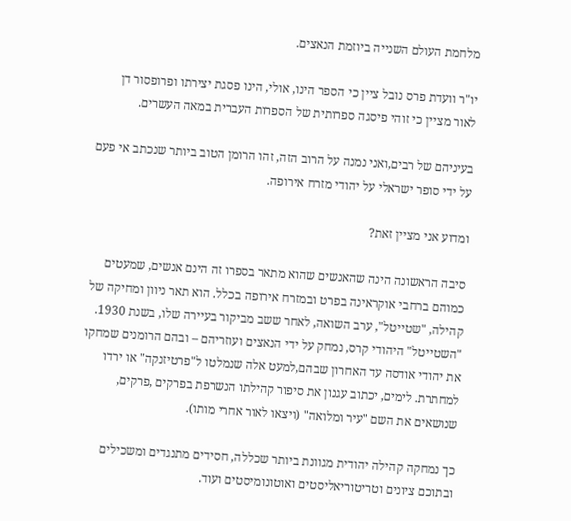מלחמת העולם השנייה ביוזמת הנאצים.

יו"ר וועדת פרס נובל ציין כי הספר הינו, אולי, הינו פסגת יצירתו ופרופסור דן לאור מציין כי זוהי פיסגה ספרותית של הספרות העברית במאה העשרים.

בעיניהם של רבים,ואני נמנה על הרוב הזה, זהו הרומן הטוב ביותר שנכתב אי פעם על ידי סופר ישראלי על יהודי מזרח אירופה.

ומדוע אני מציין זאת?

סיבה הראשונה הינה שהאנשים שהוא מתאר בספרו זה הינם אנשים, שמעטים כמוהם ברחבי אוקראינה בפרט ובמזרח אירופה בכלל. הוא תאר ניוון ומחיקה של קהילה, "שטייטל", ערב השואה, לאחר ששב מביקור בעיירה שלו, בשנת 1930.
"השטייטל" היהודי קרס, נמחק על ידי הנאצים ועוזריהם – ובהם הרומנים שמחקו את יהודי אודסה עד האחרון שבהם,למעט אלה שנמלטו ל"פרטיזנקה" או ירדו למחתרת. לימים, יכתוב עגנון את סיפור קהילתו הנשרפת בפרקים ,פרקים, שנושאים את השם "עיר ומלואה" (ויצאו לאור אחרי מותו).

כך נמחקה קהילה יהודית מגוונת ביותר שכללה, חסידים מתנגדים ומשכילים ובתוכם ציונים וטריטוריאליסטים ואוטונומיסטים ועוד.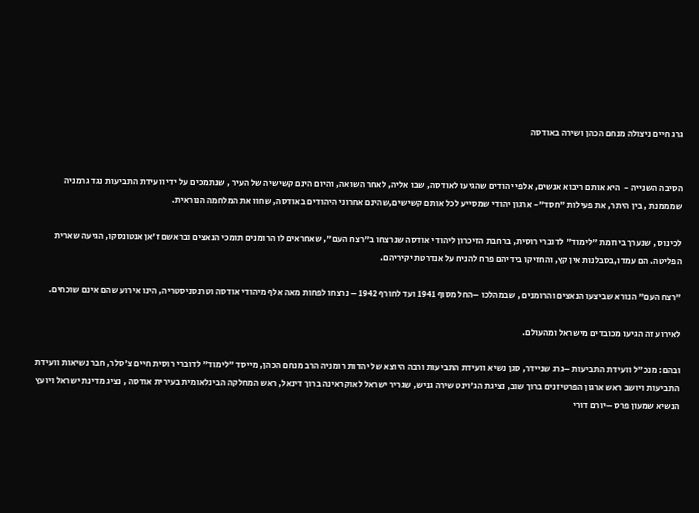גרג חיים ניצולה מנחם הכהן ושירה באודסה


הסיבה השנייה -  היא אותם ריבוא אנשים, אלפי יהודים שהגיעו לאודסה, שבו אליה, לאחר השואה, והיום הינם קשישיה של העיר , שנתמכים על ידי וועידת התביעות נגד גרמניה שמממנת , בין היתר, את פעילות "חסד"- ארגון יהודי שמסייע לכל אותם קשישים,שהינם אחרוני היהודים באודסה, שחוו את המלחמה הנוראית.

לכינוס , שנערך ביוזמת "לימוד" לדוברי רוסית, ברחבת הזיכרון ליהודי אודסה שנרצחו ב"רצח העם", שאחראים לו הרומנים תומכי הנאצים ובראשם ז'אן אנטונסקו, הגיעה שארית הפליטה. הם עמדו,בסבלנות אין קץ, והחזיקו בידיהם פרח להניח על אנדרטת יקיריהם.

"רצח העם" הנורא שביצעו הנאצים והרומנים , שבמהלכו –החל מסוף 1941 ועד לחורף 1942 – נרצחו לפחות מאה אלף מיהודי אודסה וטרנסניסטריה, הינו אירוע שהם אינם שוכחים.

לאירוע זה הגיעו מכובדים מישראל ומהעולם.

ובהם: מנכ"ל וועידת התביעות –גרג שניידר, סגן נשיא וועידת התביעות ורבה היוצא של יהדות רומניה הרב מנחם הכהן, מייסד "לימוד" לדוברי רוסית חיים צ'סלר, חבר נשיאות וועידת התביעות ויושב ראש ארגון הפרטיזנים ברוך שוב, נציגת הג'וינט שירה גניש, שגריר ישראל לאוקראינה ברוך דינאל, ראש המחלקה הבינלאומית בעירית אודסה , נציג מדינת ישראל ויועץ הנשיא שמעון פרס –יורם דורי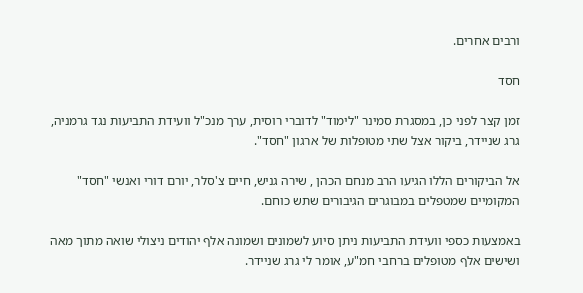ורבים אחרים.

חסד

זמן קצר לפני כן, במסגרת סמינר "לימוד" לדוברי רוסית, ערך מנכ"ל וועידת התביעות נגד גרמניה, גרג שניידר, ביקור אצל שתי מטופלות של ארגון "חסד".

אל הביקורים הללו הגיעו הרב מנחם הכהן , שירה גניש, חיים צ'סלר, יורם דורי ואנשי "חסד" המקומיים שמטפלים במבוגרים הגיבורים שתש כוחם.

באמצעות כספי וועידת התביעות ניתן סיוע לשמונים ושמונה אלף יהודים ניצולי שואה מתוך מאה ושישים אלף מטופלים ברחבי חמ"ע, אומר לי גרג שניידר.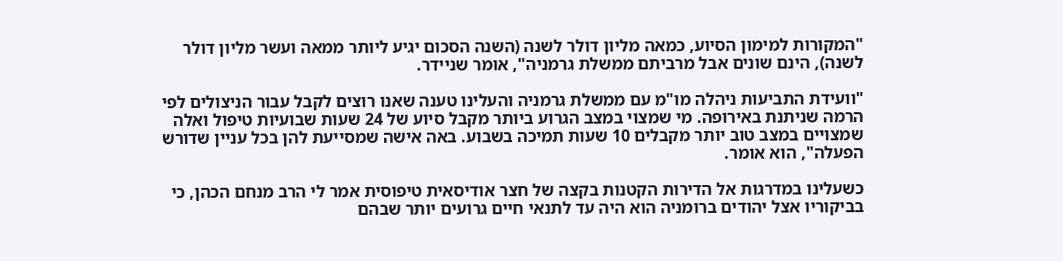"המקורות למימון הסיוע, כמאה מליון דולר לשנה (השנה הסכום יגיע ליותר ממאה ועשר מליון דולר לשנה), הינם שונים אבל מרביתם ממשלת גרמניה", אומר שניידר.

"וועידת התביעות ניהלה מו"מ עם ממשלת גרמניה והעלינו טענה שאנו רוצים לקבל עבור הניצולים לפי הרמה שניתנת באירופה. מי שמצוי במצב הגרוע ביותר מקבל סיוע של 24 שעות שבועיות טיפול ואלה שמצויים במצב טוב יותר מקבלים 10 שעות תמיכה בשבוע. באה אישה שמסייעת להן בכל עניין שדורש הפעלה", הוא אומר.

כשעלינו במדרגות אל הדירות הקטנות בקצה של חצר אודיסאית טיפוסית אמר לי הרב מנחם הכהן, כי בביקוריו אצל יהודים ברומניה הוא היה עד לתנאי חיים גרועים יותר שבהם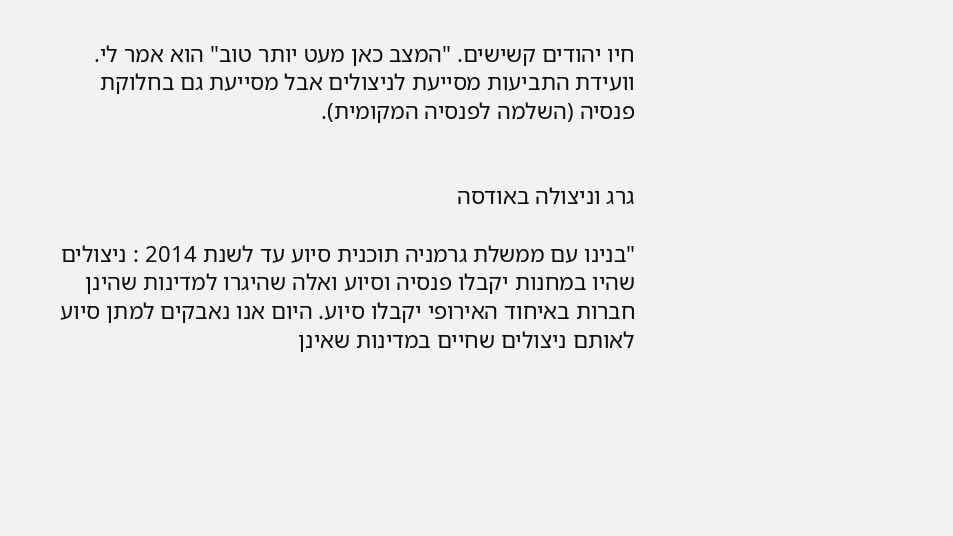חיו יהודים קשישים. "המצב כאן מעט יותר טוב" הוא אמר לי.
וועידת התביעות מסייעת לניצולים אבל מסייעת גם בחלוקת פנסיה (השלמה לפנסיה המקומית).


גרג וניצולה באודסה

"בנינו עם ממשלת גרמניה תוכנית סיוע עד לשנת 2014 : ניצולים שהיו במחנות יקבלו פנסיה וסיוע ואלה שהיגרו למדינות שהינן חברות באיחוד האירופי יקבלו סיוע. היום אנו נאבקים למתן סיוע לאותם ניצולים שחיים במדינות שאינן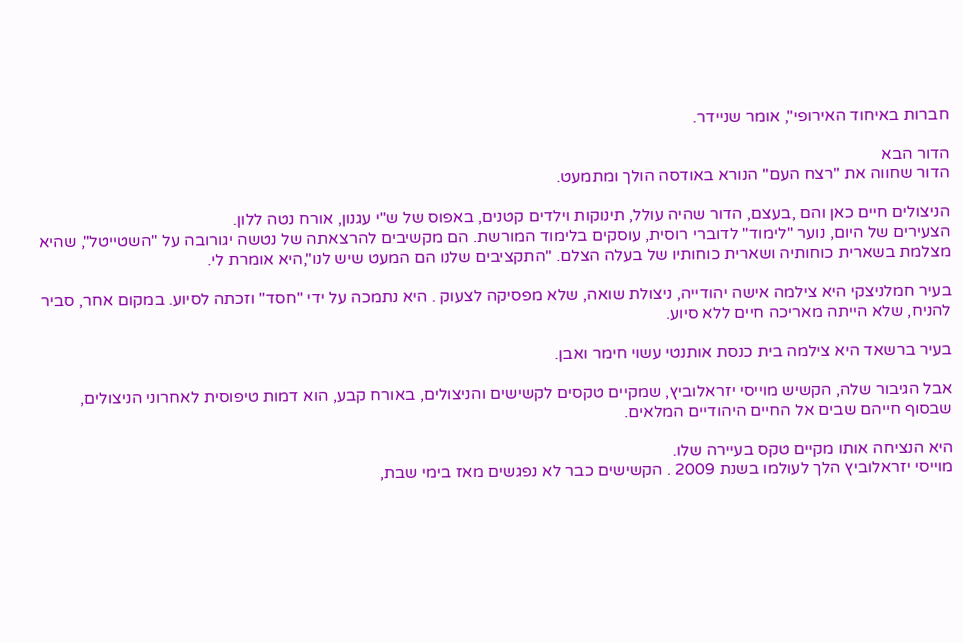חברות באיחוד האירופי", אומר שניידר.

הדור הבא
הדור שחווה את "רצח העם" הנורא באודסה הולך ומתמעט.

הניצולים חיים כאן והם ,בעצם, הדור שהיה עולל, תינוקות וילדים קטנים, באפוס של ש"י עגנון, אורח נטה ללון.
הצעירים של היום, נוער "לימוד" לדוברי רוסית, עוסקים בלימוד המורשת. הם מקשיבים להרצאתה של נטשה יגורובה על "השטייטל", שהיא מצלמת בשארית כוחותיה ושארית כוחותיו של בעלה הצלם. "התקציבים שלנו הם המעט שיש לנו",היא אומרת לי.

בעיר חמלניצקי היא צילמה אישה יהודייה, ניצולת שואה, שלא מפסיקה לצעוק . היא נתמכה על ידי "חסד" וזכתה לסיוע. במקום אחר, סביר להניח, שלא הייתה מאריכה חיים ללא סיוע.

בעיר ברשאד היא צילמה בית כנסת אותנטי עשוי חימר ואבן.

אבל הגיבור שלה, הקשיש מוייסי יזראלוביץ, שמקיים טקסים לקשישים והניצולים, באורח קבע, הוא דמות טיפוסית לאחרוני הניצולים, שבסוף חייהם שבים אל החיים היהודיים המלאים.

היא הנציחה אותו מקיים טקס בעיירה שלו.
מוייסי יזראלוביץ הלך לעולמו בשנת 2009 . הקשישים כבר לא נפגשים מאז בימי שבת,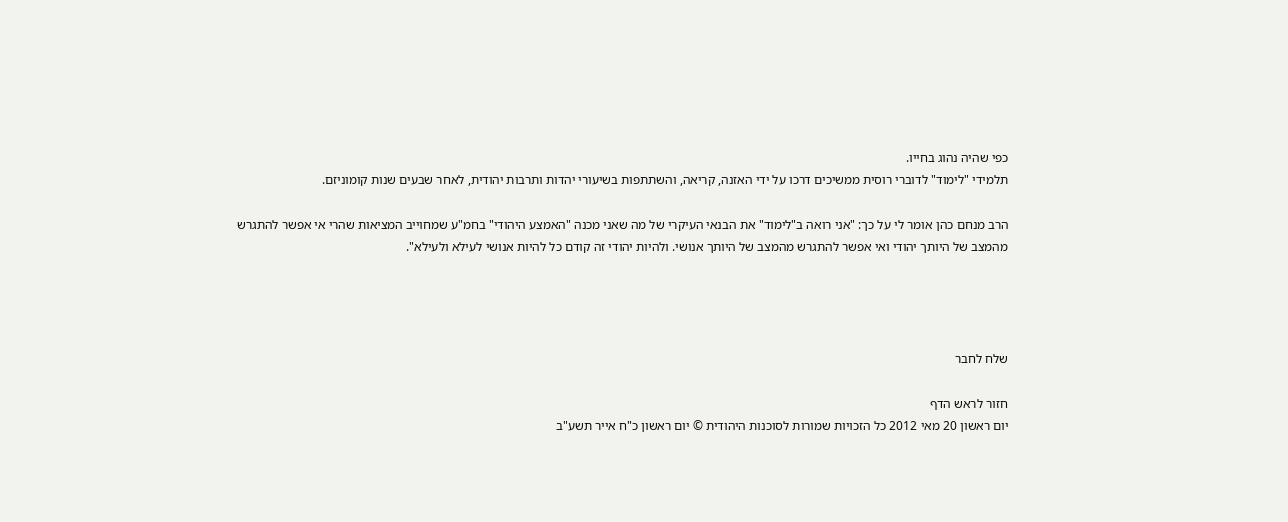כפי שהיה נהוג בחייו.
תלמידי "לימוד" לדוברי רוסית ממשיכים דרכו על ידי האזנה, קריאה, והשתתפות בשיעורי יהדות ותרבות יהודית, לאחר שבעים שנות קומוניזם.

הרב מנחם כהן אומר לי על כך: "אני רואה ב"לימוד" את הבנאי העיקרי של מה שאני מכנה "האמצע היהודי" בחמ"ע שמחוייב המציאות שהרי אי אפשר להתגרש מהמצב של היותך יהודי ואי אפשר להתגרש מהמצב של היותך אנושי. ולהיות יהודי זה קודם כל להיות אנושי לעילא ולעילא".




שלח לחבר

חזור לראש הדף
יום ראשון 20 מאי 2012 כל הזכויות שמורות לסוכנות היהודית © יום ראשון כ"ח אייר תשע"ב